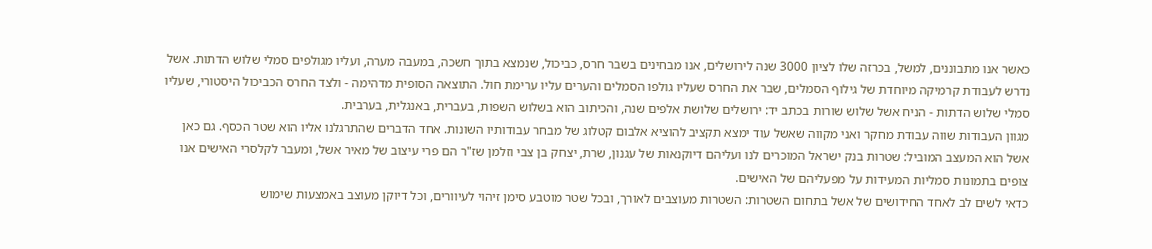כאשר אנו מתבוננים, למשל, בכרזה שלו לציון 3000 שנה לירושלים, אנו מבחינים בשבר חרס, כביכול, שנמצא בתוך חשכה, במעבה מערה, ועליו מגולפים סמלי שלוש הדתות. אשל נדרש לעבודת קרמיקה מיוחדת של גילוף הסמלים, שבר את החרס שעליו גולפו הסמלים והערים עליו ערימת חול. התוצאה הסופית מדהימה - ולצד החרס הכביכול היסטורי, שעליו סמלי שלוש הדתות - הניח אשל שלוש שורות בכתב יד: ירושלים שלושת אלפים שנה, והכיתוב הוא בשלוש השפות, בעברית, באנגלית, בערבית.
מגוון העבודות שווה עבודת מחקר ואני מקווה שאשל עוד ימצא תקציב להוציא אלבום קטלוג של מבחר עבודותיו השונות. אחד הדברים שהתרגלנו אליו הוא שטר הכסף. גם כאן אשל הוא המעצב המוביל: שטרות בנק ישראל המוכרים לנו ועליהם דיוקנאות של עגנון, שרת, יצחק בן צבי וזלמן שז"ר הם פרי עיצוב של מאיר אשל, ומעבר לקלסרי האישים אנו צופים בתמונות סמליות המעידות על מפעליהם של האישים.
כדאי לשים לב לאחד החידושים של אשל בתחום השטרות: השטרות מעוצבים לאורך, ובכל שטר מוטבע סימן זיהוי לעיוורים, וכל דיוקן מעוצב באמצעות שימוש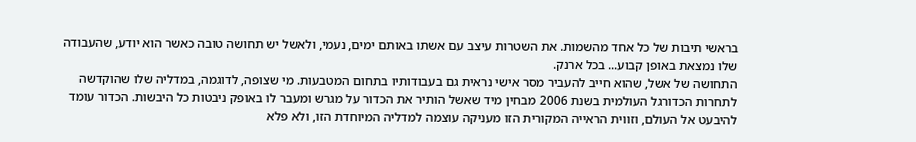בראשי תיבות של כל אחד מהשמות. את השטרות עיצב עם אשתו באותם ימים, נעמי, ולאשל יש תחושה טובה כאשר הוא יודע, שהעבודה שלו נמצאת באופן קבוע... בכל ארנק.
התחושה של אשל, שהוא חייב להעביר מסר אישי נראית גם בעבודותיו בתחום המטבעות. מי שצופה, לדוגמה, במדליה שלו שהוקדשה לתחרות הכדורגל העולמית בשנת 2006 מבחין מיד שאשל הותיר את הכדור על מגרש ומעבר לו באופק ניבטות כל היבשות. הכדור עומד להיבעט אל העולם, וזווית הראייה המקורית הזו מעניקה עוצמה למדליה המיוחדת הזו, ולא פלא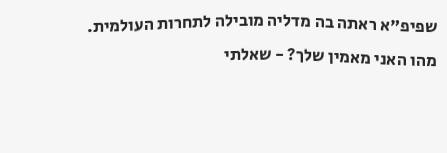שפיפ"א ראתה בה מדליה מובילה לתחרות העולמית.
מהו האני מאמין שלך? - שאלתי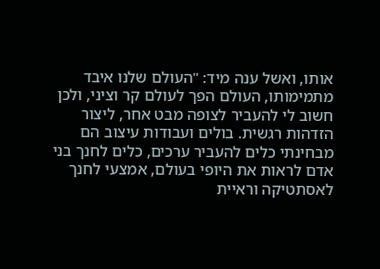אותו, ואשל ענה מיד: "העולם שלנו איבד מתמימותו, העולם הפך לעולם קר וציני, ולכן חשוב לי להעביר לצופה מבט אחר, ליצור הזדהות רגשית. בולים ועבודות עיצוב הם מבחינתי כלים להעביר ערכים, כלים לחנך בני אדם לראות את היופי בעולם, אמצעי לחנך לאסתטיקה וראיית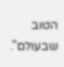הטוב שבעולם".